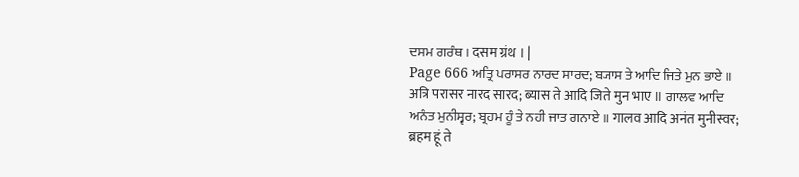ਦਸਮ ਗਰੰਥ । दसम ग्रंथ । |
Page 666 ਅਤ੍ਰਿ ਪਰਾਸਰ ਨਾਰਦ ਸਾਰਦ; ਬ੍ਯਾਸ ਤੇ ਆਦਿ ਜਿਤੇ ਮੁਨ ਭਾਏ ॥ अत्रि परासर नारद सारद; ब्यास ते आदि जिते मुन भाए ॥ ਗਾਲਵ ਆਦਿ ਅਨੰਤ ਮੁਨੀਸ੍ਵਰ; ਬ੍ਰਹਮ ਹੂੰ ਤੇ ਨਹੀ ਜਾਤ ਗਨਾਏ ॥ गालव आदि अनंत मुनीस्वर; ब्रहम हूं ते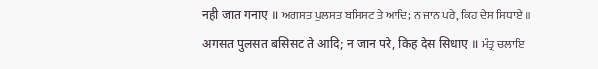नही जात गनाए ॥ ਅਗਸਤ ਪੁਲਸਤ ਬਸਿਸਟ ਤੇ ਆਦਿ; ਨ ਜਾਨ ਪਰੇ, ਕਿਹ ਦੇਸ ਸਿਧਾਏ ॥ अगसत पुलसत बसिसट ते आदि; न जान परे, किह देस सिधाए ॥ ਮੰਤ੍ਰ ਚਲਾਇ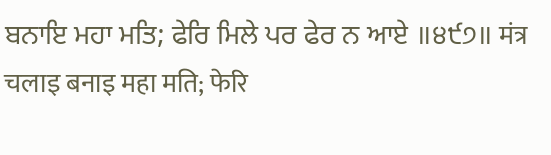ਬਨਾਇ ਮਹਾ ਮਤਿ; ਫੇਰਿ ਮਿਲੇ ਪਰ ਫੇਰ ਨ ਆਏ ॥੪੯੭॥ मंत्र चलाइ बनाइ महा मति; फेरि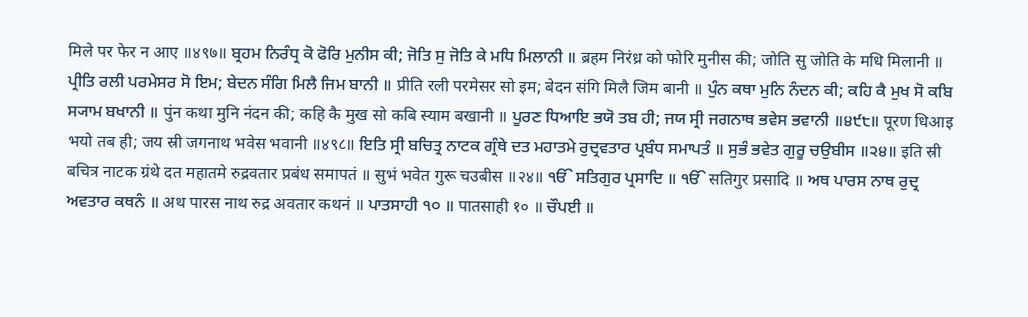मिले पर फेर न आए ॥४९७॥ ਬ੍ਰਹਮ ਨਿਰੰਧ੍ਰ ਕੋ ਫੋਰਿ ਮੁਨੀਸ ਕੀ; ਜੋਤਿ ਸੁ ਜੋਤਿ ਕੇ ਮਧਿ ਮਿਲਾਨੀ ॥ ब्रहम निरंध्र को फोरि मुनीस की; जोति सु जोति के मधि मिलानी ॥ ਪ੍ਰੀਤਿ ਰਲੀ ਪਰਮੇਸਰ ਸੋ ਇਮ; ਬੇਦਨ ਸੰਗਿ ਮਿਲੈ ਜਿਮ ਬਾਨੀ ॥ प्रीति रली परमेसर सो इम; बेदन संगि मिलै जिम बानी ॥ ਪੁੰਨ ਕਥਾ ਮੁਨਿ ਨੰਦਨ ਕੀ; ਕਹਿ ਕੈ ਮੁਖ ਸੋ ਕਬਿ ਸ੍ਯਾਮ ਬਖਾਨੀ ॥ पुंन कथा मुनि नंदन की; कहि कै मुख सो कबि स्याम बखानी ॥ ਪੂਰਣ ਧਿਆਇ ਭਯੋ ਤਬ ਹੀ; ਜਯ ਸ੍ਰੀ ਜਗਨਾਥ ਭਵੇਸ ਭਵਾਨੀ ॥੪੯੮॥ पूरण धिआइ भयो तब ही; जय स्री जगनाथ भवेस भवानी ॥४९८॥ ਇਤਿ ਸ੍ਰੀ ਬਚਿਤ੍ਰ ਨਾਟਕ ਗ੍ਰੰਥੇ ਦਤ ਮਹਾਤਮੇ ਰੁਦ੍ਰਵਤਾਰ ਪ੍ਰਬੰਧ ਸਮਾਪਤੰ ॥ ਸੁਭੰ ਭਵੇਤ ਗੁਰੂ ਚਉਬੀਸ ॥੨੪॥ इति स्री बचित्र नाटक ग्रंथे दत महातमे रुद्रवतार प्रबंध समापतं ॥ सुभं भवेत गुरू चउबीस ॥२४॥ ੴ ਸਤਿਗੁਰ ਪ੍ਰਸਾਦਿ ॥ ੴ सतिगुर प्रसादि ॥ ਅਥ ਪਾਰਸ ਨਾਥ ਰੁਦ੍ਰ ਅਵਤਾਰ ਕਥਨੰ ॥ अथ पारस नाथ रुद्र अवतार कथनं ॥ ਪਾਤਸਾਹੀ ੧੦ ॥ पातसाही १० ॥ ਚੌਪਈ ॥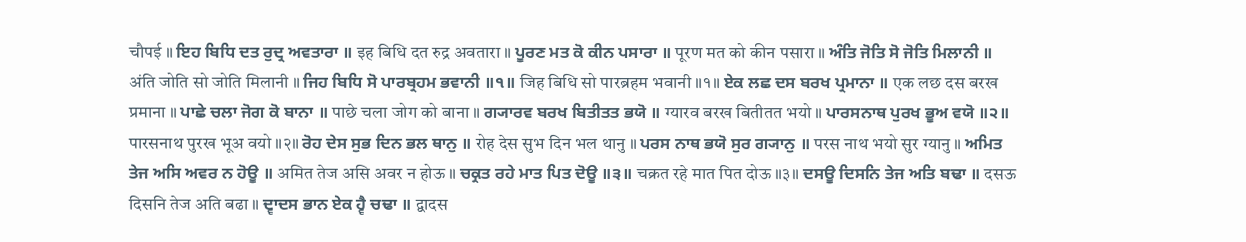चौपई ॥ ਇਹ ਬਿਧਿ ਦਤ ਰੁਦ੍ਰ ਅਵਤਾਰਾ ॥ इह बिधि दत रुद्र अवतारा ॥ ਪੂਰਣ ਮਤ ਕੋ ਕੀਨ ਪਸਾਰਾ ॥ पूरण मत को कीन पसारा ॥ ਅੰਤਿ ਜੋਤਿ ਸੋ ਜੋਤਿ ਮਿਲਾਨੀ ॥ अंति जोति सो जोति मिलानी ॥ ਜਿਹ ਬਿਧਿ ਸੋ ਪਾਰਬ੍ਰਹਮ ਭਵਾਨੀ ॥੧॥ जिह बिधि सो पारब्रहम भवानी ॥१॥ ਏਕ ਲਛ ਦਸ ਬਰਖ ਪ੍ਰਮਾਨਾ ॥ एक लछ दस बरख प्रमाना ॥ ਪਾਛੇ ਚਲਾ ਜੋਗ ਕੋ ਬਾਨਾ ॥ पाछे चला जोग को बाना ॥ ਗ੍ਯਾਰਵ ਬਰਖ ਬਿਤੀਤਤ ਭਯੋ ॥ ग्यारव बरख बितीतत भयो ॥ ਪਾਰਸਨਾਥ ਪੁਰਖ ਭੂਅ ਵਯੋ ॥੨॥ पारसनाथ पुरख भूअ वयो ॥२॥ ਰੋਹ ਦੇਸ ਸੁਭ ਦਿਨ ਭਲ ਥਾਨੁ ॥ रोह देस सुभ दिन भल थानु ॥ ਪਰਸ ਨਾਥ ਭਯੋ ਸੁਰ ਗ੍ਯਾਨੁ ॥ परस नाथ भयो सुर ग्यानु ॥ ਅਮਿਤ ਤੇਜ ਅਸਿ ਅਵਰ ਨ ਹੋਊ ॥ अमित तेज असि अवर न होऊ ॥ ਚਕ੍ਰਤ ਰਹੇ ਮਾਤ ਪਿਤ ਦੋਊ ॥੩॥ चक्रत रहे मात पित दोऊ ॥३॥ ਦਸਊ ਦਿਸਨਿ ਤੇਜ ਅਤਿ ਬਢਾ ॥ दसऊ दिसनि तेज अति बढा ॥ ਦ੍ਵਾਦਸ ਭਾਨ ਏਕ ਹ੍ਵੈ ਚਢਾ ॥ द्वादस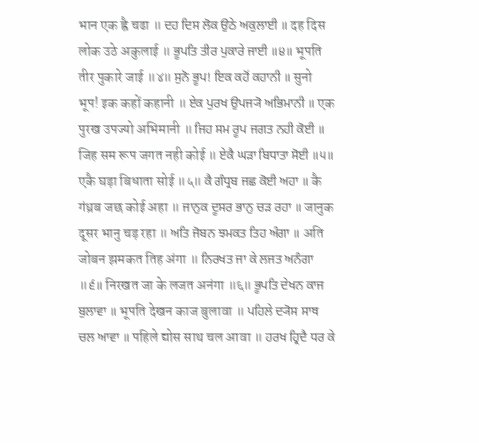भान एक ह्वै चढा ॥ ਦਹ ਦਿਸ ਲੋਕ ਉਠੇ ਅਕੁਲਾਈ ॥ दह दिस लोक उठे अकुलाई ॥ ਭੂਪਤਿ ਤੀਰ ਪੁਕਾਰੇ ਜਾਈ ॥੪॥ भूपति तीर पुकारे जाई ॥४॥ ਸੁਨੋ ਭੂਪ! ਇਕ ਕਹੋਂ ਕਹਾਨੀ ॥ सुनो भूप! इक कहों कहानी ॥ ਏਕ ਪੁਰਖ ਉਪਜ੍ਯੋ ਅਭਿਮਾਨੀ ॥ एक पुरख उपज्यो अभिमानी ॥ ਜਿਹ ਸਮ ਰੂਪ ਜਗਤ ਨਹੀ ਕੋਈ ॥ जिह सम रूप जगत नही कोई ॥ ਏਕੈ ਘੜਾ ਬਿਧਾਤਾ ਸੋਈ ॥੫॥ एकै घड़ा बिधाता सोई ॥५॥ ਕੈ ਗੰਧ੍ਰਬ ਜਛ ਕੋਈ ਅਹਾ ॥ कै गंध्रब जछ कोई अहा ॥ ਜਾਨੁਕ ਦੂਸਰ ਭਾਨੁ ਚੜ ਰਹਾ ॥ जानुक दूसर भानु चड़ रहा ॥ ਅਤਿ ਜੋਬਨ ਝਮਕਤ ਤਿਹ ਅੰਗਾ ॥ अति जोबन झमकत तिह अंगा ॥ ਨਿਰਖਤ ਜਾ ਕੇ ਲਜਤ ਅਨੰਗਾ ॥੬॥ निरखत जा के लजत अनंगा ॥६॥ ਭੂਪਤਿ ਦੇਖਨ ਕਾਜ ਬੁਲਾਵਾ ॥ भूपति देखन काज बुलावा ॥ ਪਹਿਲੇ ਦ੍ਯੋਸ ਸਾਥ ਚਲ ਆਵਾ ॥ पहिले द्योस साथ चल आवा ॥ ਹਰਖ ਹ੍ਰਿਦੈ ਧਰ ਕੇ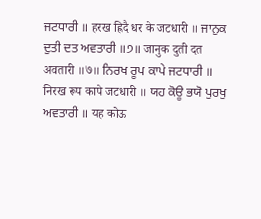ਜਟਧਾਰੀ ॥ हरख ह्रिदै धर के जटधारी ॥ ਜਾਨੁਕ ਦੁਤੀ ਦਤ ਅਵਤਾਰੀ ॥੭॥ जानुक दुती दत अवतारी ॥७॥ ਨਿਰਖ ਰੂਪ ਕਾਪੇ ਜਟਧਾਰੀ ॥ निरख रूप कापे जटधारी ॥ ਯਹ ਕੋਊ ਭਯੋ ਪੁਰਖੁ ਅਵਤਾਰੀ ॥ यह कोऊ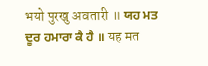भयो पुरखु अवतारी ॥ ਯਹ ਮਤ ਦੂਰ ਹਮਾਰਾ ਕੈ ਹੈ ॥ यह मत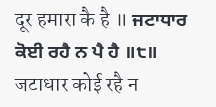दूर हमारा कै है ॥ ਜਟਾਧਾਰ ਕੋਈ ਰਹੈ ਨ ਪੈ ਹੈ ॥੮॥ जटाधार कोई रहै न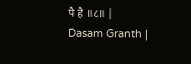पै है ॥८॥ |
Dasam Granth |